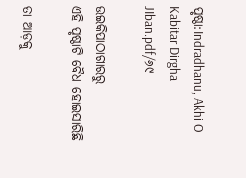ପୃଷ୍ଠା:Indradhanu, Akhi O Kabitar Dirgha JIban.pdf/୬୯

ଉଇକିପାଠାଗାର‌ରୁ
ଏହି ପୃଷ୍ଠାଟି ବୈଧ ହୋଇସାରିଛି

ତା ଆଡ଼କୁ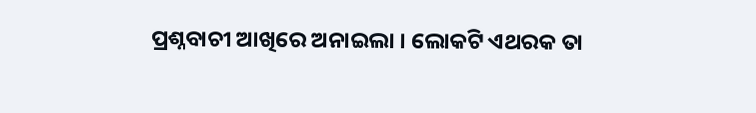ପ୍ରଶ୍ନବାଚୀ ଆଖିରେ ଅନାଇଲା । ଲୋକଟି ଏଥରକ ତା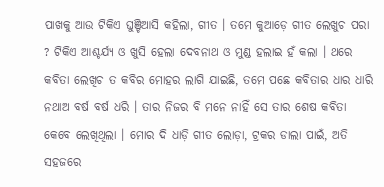ପାଖକୁ ଆଉ ଟିକିଏ ଘୁଞ୍ଚିଆସି କହିଲା, ଗୀତ । ତମେ କୁଆଡ଼େ ଗୀତ ଲେଖୁଚ ପରା ? ଟିକିଏ ଆଶ୍ଚର୍ଯ୍ୟ ଓ ଖୁସି ହେଲା ଦେବନାଥ ଓ ମୁଣ୍ଡ ହଲାଇ ହଁ କଲା । ଥରେ କବିତା ଲେଖିଚ ତ କବିର ମୋହର ଲାଗି ଯାଇଛି, ତମେ ପଛେ କବିତାର ଧାର ଧାରି ନଥାଅ ବର୍ଷ ବର୍ଷ ଧରି । ତାର ନିଜର ବି ମନେ ନାହିଁ ସେ ତାର ଶେଷ କବିତା କେବେ ଲେଖିଥିଲା । ମୋର ଦି ଧାଡ଼ି ଗୀତ ଲୋଡ଼ା, ଟ୍ରକର ଡାଲା ପାଇଁ, ଅତି ସହଜରେ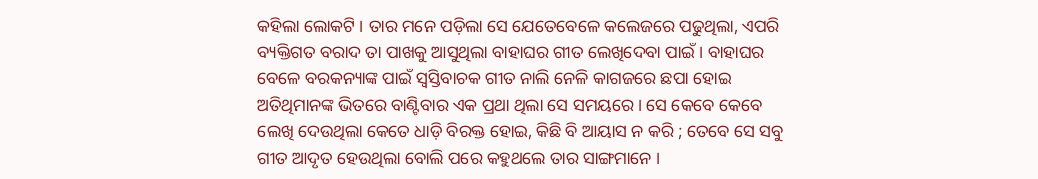କହିଲା ଲୋକଟି । ତାର ମନେ ପଡ଼ିଲା ସେ ଯେତେବେଳେ କଲେଜରେ ପଢୁଥିଲା, ଏପରି ବ୍ୟକ୍ତିଗତ ବରାଦ ତା ପାଖକୁ ଆସୁଥିଲା ବାହାଘର ଗୀତ ଲେଖିଦେବା ପାଇଁ । ବାହାଘର ବେଳେ ବରକନ୍ୟାଙ୍କ ପାଇଁ ସ୍ୱସ୍ତିବାଚକ ଗୀତ ନାଲି ନେଳି କାଗଜରେ ଛପା ହୋଇ ଅତିଥିମାନଙ୍କ ଭିତରେ ବାଣ୍ଟିବାର ଏକ ପ୍ରଥା ଥିଲା ସେ ସମୟରେ । ସେ କେବେ କେବେ ଲେଖି ଦେଉଥିଲା କେତେ ଧାଡ଼ି ବିରକ୍ତ ହୋଇ, କିଛି ବି ଆୟାସ ନ କରି ; ତେବେ ସେ ସବୁ ଗୀତ ଆଦୃତ ହେଉଥିଲା ବୋଲି ପରେ କହୁଥଲେ ତାର ସାଙ୍ଗମାନେ ।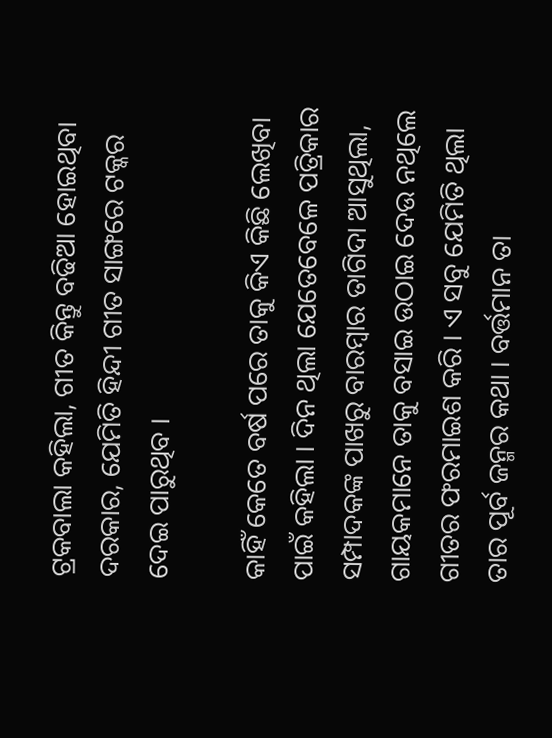ଟ୍ରକବାଲା କହିଲା, ଗୀତ କିନ୍ତୁ ବଢିଆ ହୋଇଥିବା ଦରକାର, ଯେମିତି ହିନ୍ଦୀ ଗୀତ ସାଙ୍ଗରେ ଟକ୍କର ଦେଇ ପାରୁଥିବ ।

କାହିଁ କେତେ ବର୍ଷ ପରେ ତାକୁ କିଏ କିଛି ଲେଖିବା ପାଇଁ କହିଲା । ଦିନ ଥିଲା ଯେତେବେଳେ ପତ୍ରିକାର ସମ୍ପାଦକଙ୍କ ପାଖରୁ ବାରମ୍ବାର ତାଗିଦା ଆସୁଥିଲା, ଗାୟକମାନେ ତାକୁ ବସାଇ ଉଠାଇ ଦେଉ ନଥିଲେ ଗୀତର ଫରମାଇଶ କରି । ଏ ସବୁ ଯେମିତି ଥିଲା ତାର ପୂର୍ବ ଜନ୍ମର କଥା । ବର୍ତ୍ତମାନ ତା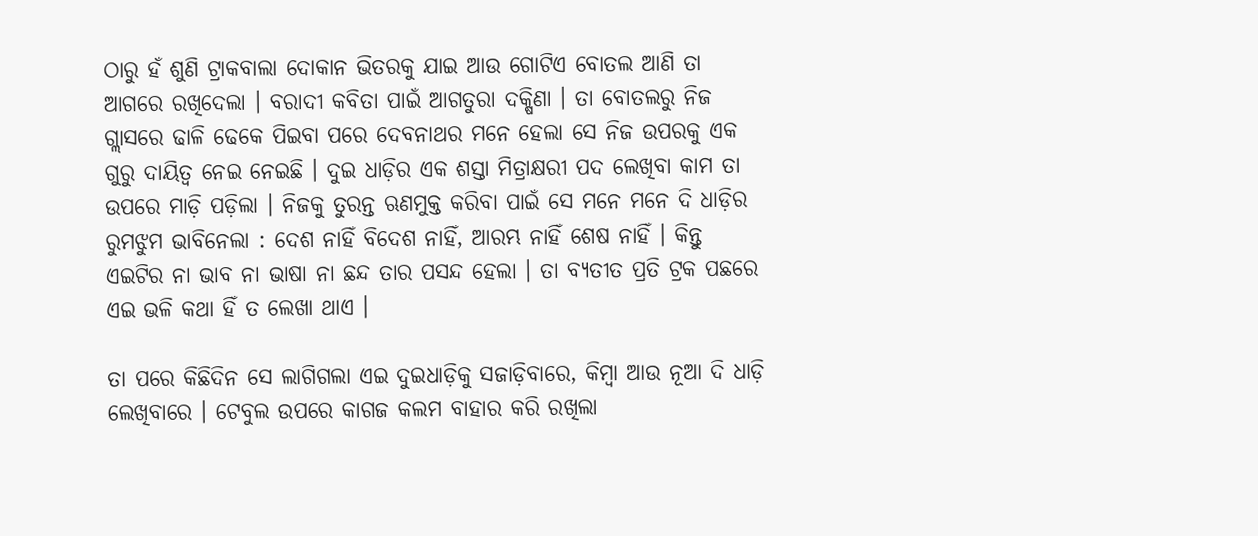ଠାରୁ ହଁ ଶୁଣି ଟ୍ରାକବାଲା ଦୋକାନ ଭିତରକୁ ଯାଇ ଆଉ ଗୋଟିଏ ବୋତଲ ଆଣି ତା ଆଗରେ ରଖିଦେଲା । ବରାଦୀ କବିତା ପାଇଁ ଆଗତୁରା ଦକ୍ଷିଣା । ତା ବୋତଲରୁ ନିଜ ଗ୍ଲାସରେ ଢାଳି ଢେକେ ପିଇବା ପରେ ଦେବନାଥର ମନେ ହେଲା ସେ ନିଜ ଉପରକୁ ଏକ ଗୁରୁ ଦାୟିତ୍ବ ନେଇ ନେଇଛି । ଦୁଇ ଧାଡ଼ିର ଏକ ଶସ୍ତା ମିତ୍ରାକ୍ଷରୀ ପଦ ଲେଖିବା କାମ ତା ଉପରେ ମାଡ଼ି ପଡ଼ିଲା । ନିଜକୁ ତୁରନ୍ତ ଋଣମୁକ୍ତ କରିବା ପାଇଁ ସେ ମନେ ମନେ ଦି ଧାଡ଼ିର ରୁମଝୁମ ଭାବିନେଲା : ଦେଶ ନାହିଁ ବିଦେଶ ନାହିଁ, ଆରମ୍ଭ ନାହିଁ ଶେଷ ନାହିଁ । କିନ୍ତୁ ଏଇଟିର ନା ଭାବ ନା ଭାଷା ନା ଛନ୍ଦ ତାର ପସନ୍ଦ ହେଲା । ତା ବ୍ୟତୀତ ପ୍ରତି ଟ୍ରକ ପଛରେ ଏଇ ଭଳି କଥା ହିଁ ତ ଲେଖା ଥାଏ ।

ତା ପରେ କିଛିଦିନ ସେ ଲାଗିଗଲା ଏଇ ଦୁଇଧାଡ଼ିକୁ ସଜାଡ଼ିବାରେ, କିମ୍ବା ଆଉ ନୂଆ ଦି ଧାଡ଼ି ଲେଖିବାରେ । ଟେବୁଲ ଉପରେ କାଗଜ କଲମ ବାହାର କରି ରଖିଲା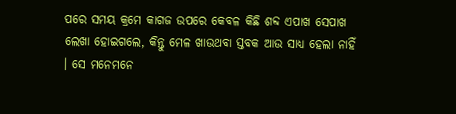ପରେ ସମୟ କ୍ରମେ କାଗଜ ଉପରେ କେବଳ କିଛି ଶବ୍ଦ ଏପାଖ ସେପାଖ ଲେଖା ହୋଇଗଲେ, କିନ୍ତୁ ମେଳ ଖାଉଥବା ସ୍ତବକ ଆଉ ସାଧ୍ୟ ହେଲା ନାହିଁ । ସେ ମନେମନେ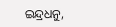ଇନ୍ଦ୍ରଧନୁ,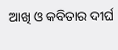ଆଖି ଓ କବିତାର ଦୀର୍ଘ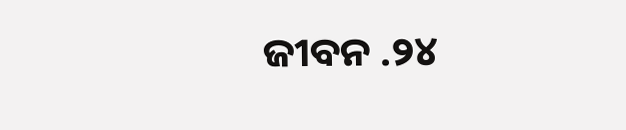ଜୀବନ .୨୪